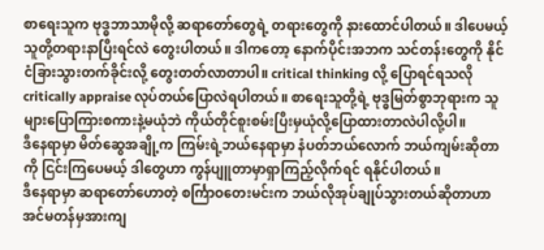စာရေးသူက ဗုဒ္ဓဘာသာမိုလို့ ဆရာတော်တွေရဲ့ တရားတွေကို နားထောင်ပါတယ်။ ဒါပေမယ့် သူတို့တရားနာပြီးရင်လဲ တွေးပါတယ်။ ဒါကတော့ နောက်ပိုင်းအဘက သင်တန်းတွေကို နိုင်ငံခြားသွားတက်ခိုင်းလို့ တွေးတတ်လာတာပါ။ critical thinking လို့ ပြောရင်ရသလို critically appraise လုပ်တယ်ပြောလဲရပါတယ်။ စာရေးသူတို့ရဲ့ ဗုဒ္ဓမြတ်စွာဘုရားက သူများပြောကြားစကားနဲ့မယုံဘဲ ကိုယ်တိုင်စူးစမ်းပြီးမှယုံလို့ပြောထားတာလဲပါလို့ပါ။
ဒီနေရာမှာ မိတ်ဆွေအချို့က ကြမ်းရဲ့ဘယ်နေရာမှာ နံပတ်ဘယ်လောက် ဘယ်ကျမ်းဆိုတာကို ငြင်းကြပေမယ့် ဒါတွေဟာ ကွန်ပျူတာမှာရှာကြည့်လိုက်ရင် ရနိုင်ပါတယ်။
ဒီနေရာမှာ ဆရာတော်ဟောတဲ့ စင်္ကြာဝတေးမင်းက ဘယ်လိုအုပ်ချုပ်သွားတယ်ဆိုတာဟာ အင်မတန်မှအားကျ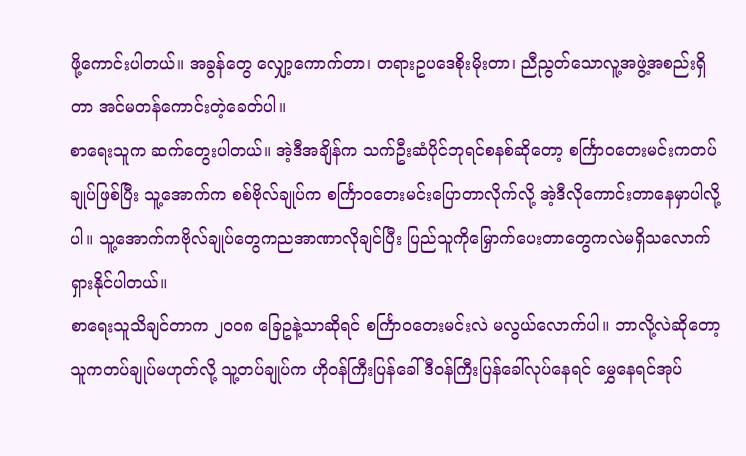ဖို့ကောင်းပါတယ်။ အခွန်တွေ လျှော့ကောက်တာ၊ တရားဥပဒေစိုးမိုးတာ၊ ညီညွတ်သောလူ့အဖွဲ့အစည်းရှိတာ အင်မတန်ကောင်းတဲ့ခေတ်ပါ။
စာရေးသူက ဆက်တွေးပါတယ်။ အဲ့ဒီအချိန်က သက်ဦးဆံပိုင်ဘုရင်စနစ်ဆိုတော့ စင်္ကြာဝတေးမင်းကတပ်ချုပ်ဖြစ်ပြီး သူ့အောက်က စစ်ဗိုလ်ချုပ်က စင်္ကြာဝတေးမင်းပြောတာလိုက်လို့ အဲ့ဒီလိုကောင်းတာနေမှာပါလို့ပါ။ သူ့အောက်ကဗိုလ်ချုပ်တွေကညအာဏာလိုချင်ပြီး ပြည်သူကိုမြှောက်ပေးတာတွေကလဲမရှိသလောက်ရှားနိုင်ပါတယ်။
စာရေးသူသိချင်တာက ၂၀၀၈ ခြေဥနဲ့သာဆိုရင် စင်္ကြာဝတေးမင်းလဲ မလွယ်လောက်ပါ။ ဘာလို့လဲဆိုတော့ သူကတပ်ချုပ်မဟုတ်လို့ သူ့တပ်ချုပ်က ဟိုဝန်ကြီးပြန်ခေါ် ဒီဝန်ကြီးပြန်ခေါ်လုပ်နေရင် မွှေနေရင်အုပ်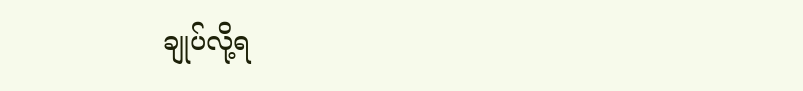ချုပ်လို့ရ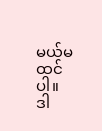မယ်မထင်ပါ။
ဒါ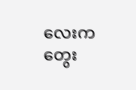လေးက တွေး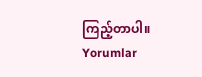ကြည့်တာပါ။
Yorumlar